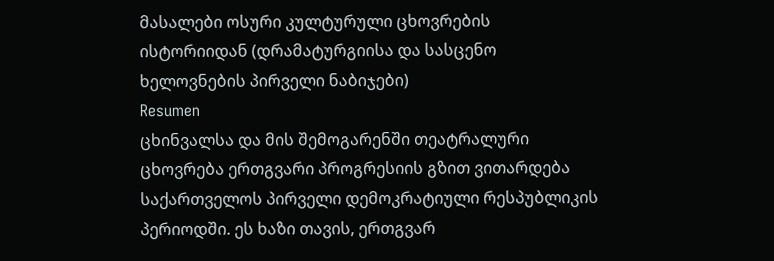მასალები ოსური კულტურული ცხოვრების ისტორიიდან (დრამატურგიისა და სასცენო ხელოვნების პირველი ნაბიჯები)
Resumen
ცხინვალსა და მის შემოგარენში თეატრალური ცხოვრება ერთგვარი პროგრესიის გზით ვითარდება საქართველოს პირველი დემოკრატიული რესპუბლიკის პერიოდში. ეს ხაზი თავის, ერთგვარ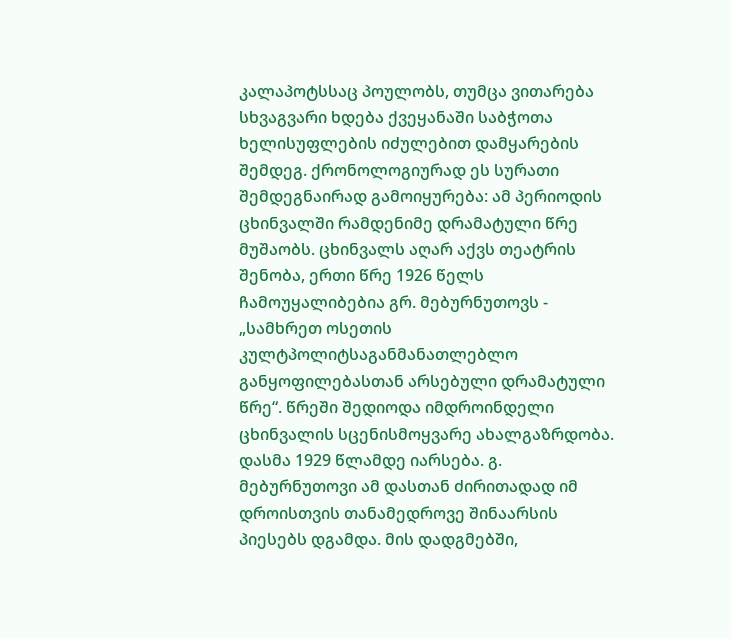კალაპოტსსაც პოულობს, თუმცა ვითარება სხვაგვარი ხდება ქვეყანაში საბჭოთა ხელისუფლების იძულებით დამყარების შემდეგ. ქრონოლოგიურად ეს სურათი შემდეგნაირად გამოიყურება: ამ პერიოდის ცხინვალში რამდენიმე დრამატული წრე მუშაობს. ცხინვალს აღარ აქვს თეატრის შენობა, ერთი წრე 1926 წელს ჩამოუყალიბებია გრ. მებურნუთოვს - „სამხრეთ ოსეთის კულტპოლიტსაგანმანათლებლო განყოფილებასთან არსებული დრამატული წრე“. წრეში შედიოდა იმდროინდელი ცხინვალის სცენისმოყვარე ახალგაზრდობა. დასმა 1929 წლამდე იარსება. გ. მებურნუთოვი ამ დასთან ძირითადად იმ დროისთვის თანამედროვე შინაარსის პიესებს დგამდა. მის დადგმებში,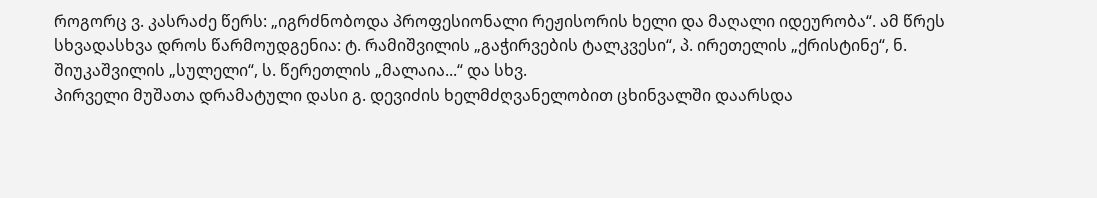როგორც ვ. კასრაძე წერს: „იგრძნობოდა პროფესიონალი რეჟისორის ხელი და მაღალი იდეურობა“. ამ წრეს სხვადასხვა დროს წარმოუდგენია: ტ. რამიშვილის „გაჭირვების ტალკვესი“, პ. ირეთელის „ქრისტინე“, ნ. შიუკაშვილის „სულელი“, ს. წერეთლის „მალაია...“ და სხვ.
პირველი მუშათა დრამატული დასი გ. დევიძის ხელმძღვანელობით ცხინვალში დაარსდა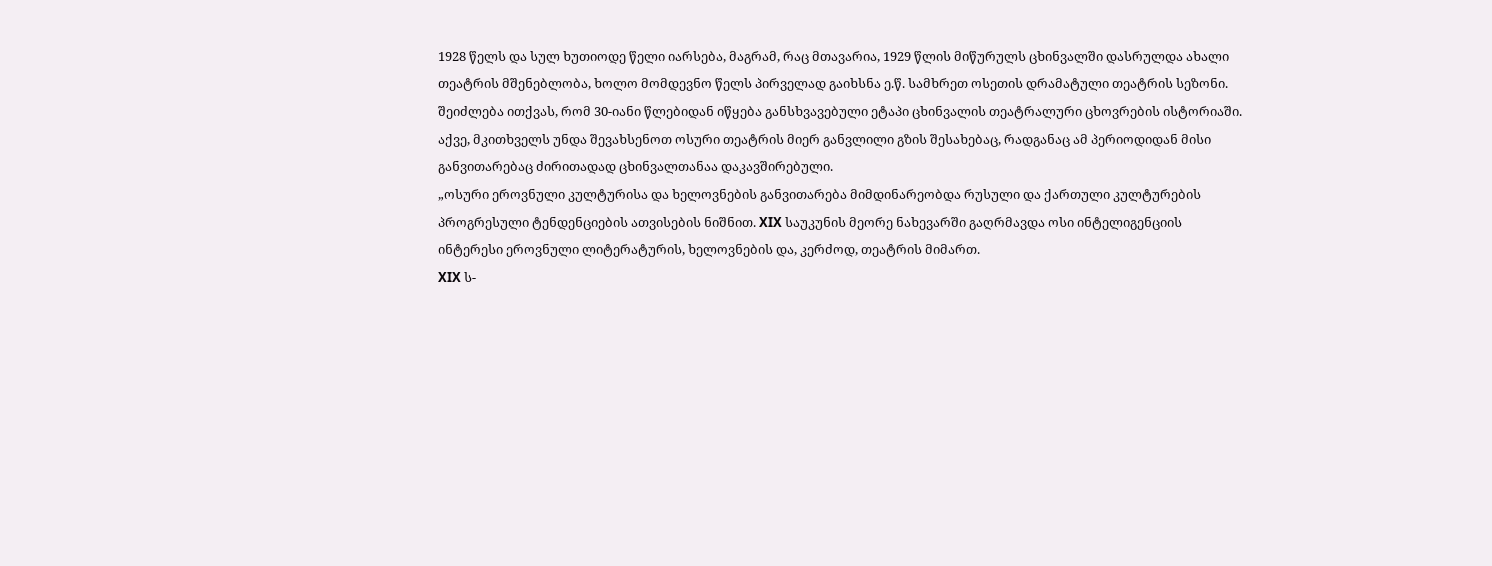1928 წელს და სულ ხუთიოდე წელი იარსება, მაგრამ, რაც მთავარია, 1929 წლის მიწურულს ცხინვალში დასრულდა ახალი თეატრის მშენებლობა, ხოლო მომდევნო წელს პირველად გაიხსნა ე.წ. სამხრეთ ოსეთის დრამატული თეატრის სეზონი.
შეიძლება ითქვას, რომ 30-იანი წლებიდან იწყება განსხვავებული ეტაპი ცხინვალის თეატრალური ცხოვრების ისტორიაში. აქვე, მკითხველს უნდა შევახსენოთ ოსური თეატრის მიერ განვლილი გზის შესახებაც, რადგანაც ამ პერიოდიდან მისი განვითარებაც ძირითადად ცხინვალთანაა დაკავშირებული.
„ოსური ეროვნული კულტურისა და ხელოვნების განვითარება მიმდინარეობდა რუსული და ქართული კულტურების პროგრესული ტენდენციების ათვისების ნიშნით. XIX საუკუნის მეორე ნახევარში გაღრმავდა ოსი ინტელიგენციის ინტერესი ეროვნული ლიტერატურის, ხელოვნების და, კერძოდ, თეატრის მიმართ.
XIX ს-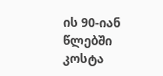ის 90-იან წლებში კოსტა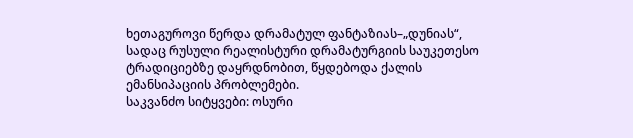ხეთაგუროვი წერდა დრამატულ ფანტაზიას–„დუნიას“, სადაც რუსული რეალისტური დრამატურგიის საუკეთესო ტრადიციებზე დაყრდნობით, წყდებოდა ქალის ემანსიპაციის პრობლემები.
საკვანძო სიტყვები: ოსური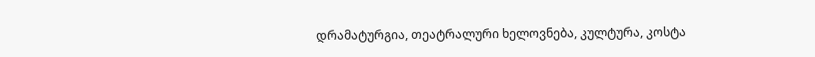დრამატურგია, თეატრალური ხელოვნება, კულტურა, კოსტა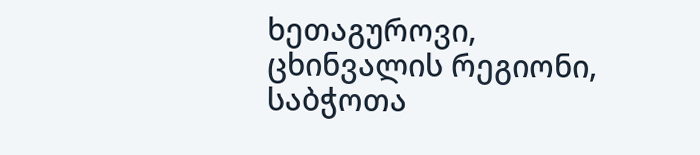ხეთაგუროვი, ცხინვალის რეგიონი, საბჭოთა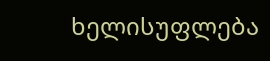ხელისუფლება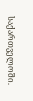საქართველოში.